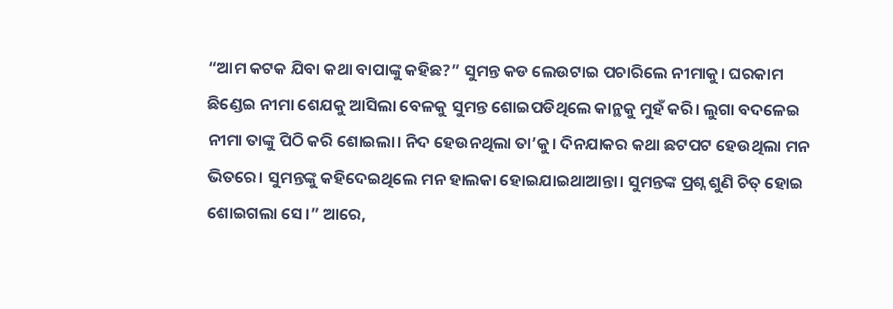“ଆମ କଟକ ଯିବା କଥା ବାପାଙ୍କୁ କହିଛ?” ସୁମନ୍ତ କଡ ଲେଉଟାଇ ପଚାରିଲେ ନୀମାକୁ। ଘରକାମ ଛିଣ୍ଡେଇ ନୀମା ଶେଯକୁ ଆସିଲା ବେଳକୁ ସୁମନ୍ତ ଶୋଇପଡିଥିଲେ କାନ୍ଥକୁ ମୁହଁ କରି। ଲୁଗା ବଦଳେଇ ନୀମା ତାଙ୍କୁ ପିଠି କରି ଶୋଇଲା। ନିଦ ହେଉନଥିଲା ତା’କୁ। ଦିନଯାକର କଥା ଛଟପଟ ହେଉଥିଲା ମନ ଭିତରେ। ସୁମନ୍ତଙ୍କୁ କହିଦେଇଥିଲେ ମନ ହାଲକା ହୋଇଯାଇଥାଆନ୍ତା। ସୁମନ୍ତଙ୍କ ପ୍ରଶ୍ନ ଶୁଣି ଚିତ୍ ହୋଇ ଶୋଇଗଲା ସେ।” ଆରେ,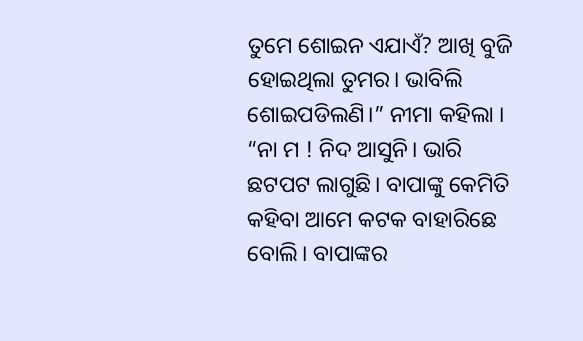ତୁମେ ଶୋଇନ ଏଯାଏଁ? ଆଖି ବୁଜି ହୋଇଥିଲା ତୁମର। ଭାବିଲି ଶୋଇପଡିଲଣି।” ନୀମା କହିଲା । “ନା ମ ! ନିଦ ଆସୁନି। ଭାରି ଛଟପଟ ଲାଗୁଛି। ବାପାଙ୍କୁ କେମିତି କହିବା ଆମେ କଟକ ବାହାରିଛେ ବୋଲି। ବାପାଙ୍କର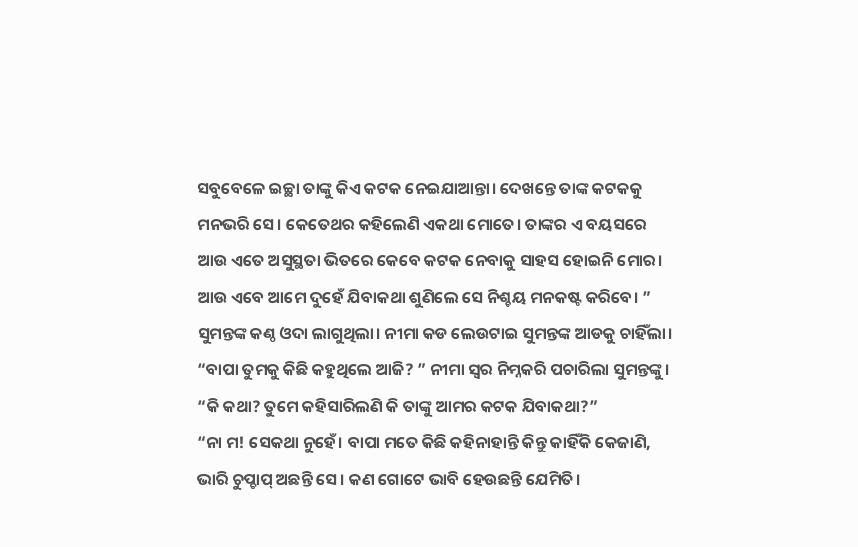ସବୁବେଳେ ଇଚ୍ଛା ତାଙ୍କୁ କିଏ କଟକ ନେଇଯାଆନ୍ତା। ଦେଖନ୍ତେ ତାଙ୍କ କଟକକୁ ମନଭରି ସେ। କେତେଥର କହିଲେଣି ଏକଥା ମୋତେ। ତାଙ୍କର ଏ ବୟସରେ ଆଉ ଏତେ ଅସୁସ୍ଥତା ଭିତରେ କେବେ କଟକ ନେବାକୁ ସାହସ ହୋଇନି ମୋର। ଆଉ ଏବେ ଆମେ ଦୁହେଁ ଯିବାକଥା ଶୁଣିଲେ ସେ ନିଶ୍ଚୟ ମନକଷ୍ଟ କରିବେ। ” ସୁମନ୍ତଙ୍କ କଣ୍ଠ ଓଦା ଲାଗୁଥିଲା। ନୀମା କଡ ଲେଉଟାଇ ସୁମନ୍ତଙ୍କ ଆଡକୁ ଚାହିଁଲା।
“ବାପା ତୁମକୁ କିଛି କହୁଥିଲେ ଆଜି? ” ନୀମା ସ୍ୱର ନିମ୍ନକରି ପଚାରିଲା ସୁମନ୍ତଙ୍କୁ। “କି କଥା? ତୁମେ କହିସାରିଲଣି କି ତାଙ୍କୁ ଆମର କଟକ ଯିବାକଥା?”
“ନା ମ! ସେକଥା ନୁହେଁ। ବାପା ମତେ କିଛି କହିନାହାନ୍ତି କିନ୍ତୁ କାହିଁକି କେଜାଣି, ଭାରି ଚୁପ୍ଚାପ୍ ଅଛନ୍ତି ସେ। କଣ ଗୋଟେ ଭାବି ହେଉଛନ୍ତି ଯେମିତି।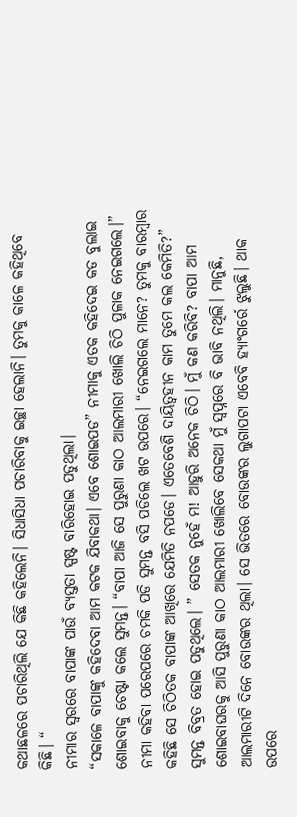କଥାଛଳରେ ପଚାରିଥିଲି ଯେ କିଛି କହିଲେନି। ସିଧାସିଧା ପଚାରିବାକୁ ଇଚ୍ଛା ହେଲାନି। ତୁମକୁ କାଳେ କହିଥିବେ କିଛି। “
ନୀମାର ସ୍ୱରରେ ବାପାଙ୍କ ପାଉଁ ବ୍ୟସ୍ତତା ସ୍ପଷ୍ଟ ବାରିହୋଇ ପଡୁଥିଲା।
“ସକାଳେ ବାପାଙ୍କୁ କହିଦେବା ଆମ କଟକ ଯିବାକଥା। ଏବେ ଶୋଇପଡ” ନୀମାକୁ ଏତକ କହିଦେଇ କଡ ବୁଲାଇ ଶୋଇବାକୁ ଚେଷ୍ଟା କଲେ ସୁମନ୍ତ। “ବାପା ଆଜି ସେ ପୁରୁଣା କାଠ ଆଲମାରୀ ଖୋଲି ଚିଠି ପୁଳାକ ନେଇଗଲେ।” ନୀମା କହିବା ପରେପରେ ଚମକି ପଡି ସୁମନ୍ତ ବସି ପଡିଲେ ଖଟ ଉପରେ। “ନେଇଗଲେ ମାନେ? ତୁମକୁ ବାରମ୍ବାର କହିଛି ସେ ଚିଠିତକ ବାପାଙ୍କ ଆଖିରେ ଯେମିତି ନପଡେ। ଏତେବେଶି ଦାୟିତ୍ବହୀନ କାମ ତୁମେ କଲ କେମିତି?” ସୁମନ୍ତ ବିବ୍ରତ ହୋଇ ପଡୁଥିଲେ। ” ସେତକ ନୁହେଁ ମ! ଆହୁରି ଅନେକ ଚିଠି। ମୁଁ କଣ କରିବି? ବାପା ଆମ ଶୋଇବାଘରକୁ ଆସି ପୁରୁଣା କାଠ ଆଲମାରୀ ଖୋଲିବେ ସେକଥା ମୁଁ ସ୍ୱପ୍ନରେ ବି ଭାବି ନଥିଲି। ମାନୁଛି, ଆଲମାରୀଟି ଦିନେ ବୋଉଙ୍କର ଥିଲା। ସେ ଭିତରେ ବୋଉଙ୍କର ଲୁଗାପଟା ଏବେବି ହ୍ୟାଂଗର୍ରେ ଝୁଲୁଛି। ଥାକ ଉପରେ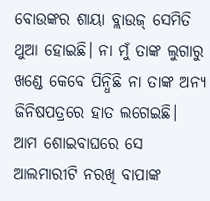ବୋଉଙ୍କର ଶାୟା ବ୍ଲାଉଜ୍ ସେମିତି ଥୁଆ ହୋଇଛି। ନା ମୁଁ ତାଙ୍କ ଲୁଗାରୁ ଖଣ୍ଡେ କେବେ ପିନ୍ଧିଛି ନା ତାଙ୍କ ଅନ୍ୟ ଜିନିଷପତ୍ରରେ ହାତ ଲଗେଇଛି। ଆମ ଶୋଇବାଘରେ ସେ ଆଲମାରୀଟି ନରଖି ବାପାଙ୍କ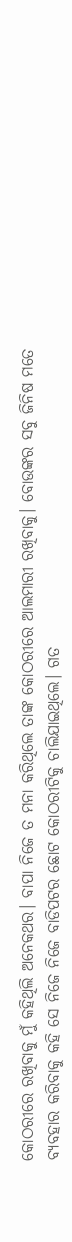କୋଠରୀରେ ରଖିବାକୁ ମୁଁ କହିଥିଲି ଅନେକଥର। ବାପା ନିଜେ ତ ମନା କରିଥିଲେ ତାଙ୍କ କୋଠରୀରେ ଆଲମାରୀ ରଖିବାକୁ। ବୋଉଙ୍କର ସବୁ ଜିନିଷ ମତେ ବ୍ୟବହାର କରିବାକୁ କହି ସେ ନିଜେ ନିଜେ ବାଡିପଟର ଛୋଟ କୋଠରୀଟିକୁ ଚାଲିଯାଇଥିଲେ। ଗତ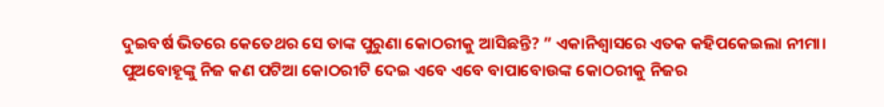ଦୁଇବର୍ଷ ଭିତରେ କେତେଥର ସେ ତାଙ୍କ ପୁରୁଣା କୋଠରୀକୁ ଆସିଛନ୍ତି? ” ଏକାନିଶ୍ୱାସରେ ଏତକ କହିପକେଇଲା ନୀମା।
ପୁଅବୋହୂଙ୍କୁ ନିଜ କଣ ପଟିଆ କୋଠରୀଟି ଦେଇ ଏବେ ଏବେ ବାପାବୋଉଙ୍କ କୋଠରୀକୁ ନିଜର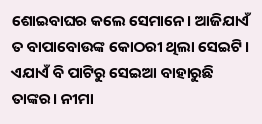ଶୋଇବାଘର କଲେ ସେମାନେ। ଆଜିଯାଏଁ ତ ବାପାବୋଉଙ୍କ କୋଠରୀ ଥିଲା ସେଇଟି। ଏଯାଏଁ ବି ପାଟିରୁ ସେଇଆ ବାହାରୁଛି ତାଙ୍କର। ନୀମା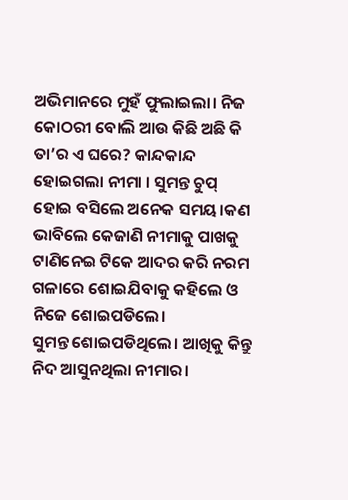ଅଭିମାନରେ ମୁହଁ ଫୁଲାଇଲା। ନିଜ କୋଠରୀ ବୋଲି ଆଉ କିଛି ଅଛି କି ତା’ର ଏ ଘରେ? କାନ୍ଦକାନ୍ଦ ହୋଇଗଲା ନୀମା । ସୁମନ୍ତ ଚୁପ୍ ହୋଇ ବସିଲେ ଅନେକ ସମୟ।କଣ ଭାବିଲେ କେଜାଣି ନୀମାକୁ ପାଖକୁ ଟାଣିନେଇ ଟିକେ ଆଦର କରି ନରମ ଗଳାରେ ଶୋଇଯିବାକୁ କହିଲେ ଓ ନିଜେ ଶୋଇପଡିଲେ।
ସୁମନ୍ତ ଶୋଇପଡିଥିଲେ। ଆଖିକୁ କିନ୍ତୁ ନିଦ ଆସୁନଥିଲା ନୀମାର।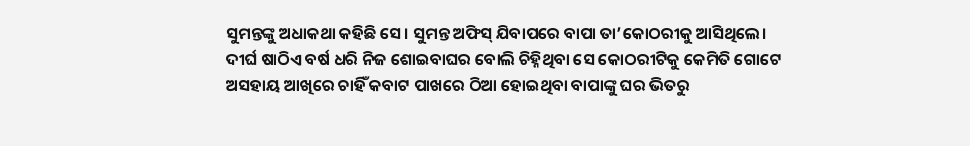ସୁମନ୍ତଙ୍କୁ ଅଧାକଥା କହିଛି ସେ। ସୁମନ୍ତ ଅଫିସ୍ ଯିବାପରେ ବାପା ତା’କୋଠରୀକୁ ଆସିଥିଲେ। ଦୀର୍ଘ ଷାଠିଏ ବର୍ଷ ଧରି ନିଜ ଶୋଇବାଘର ବୋଲି ଚିହ୍ନିଥିବା ସେ କୋଠରୀଟିକୁ କେମିତି ଗୋଟେ ଅସହାୟ ଆଖିରେ ଚାହିଁ କବାଟ ପାଖରେ ଠିଆ ହୋଇଥିବା ବାପାଙ୍କୁ ଘର ଭିତରୁ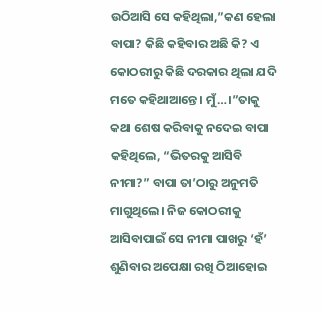ଉଠିଆସି ସେ କହିଥିଲା,”କଣ ହେଲା ବାପା? କିଛି କହିବାର ଅଛି କି? ଏ କୋଠରୀରୁ କିଛି ଦରକାର ଥିଲା ଯଦି ମତେ କହିଥାଆନ୍ତେ। ମୁଁ…।”ତାକୁ କଥା ଶେଷ କରିବାକୁ ନଦେଇ ବାପା କହିଥିଲେ, “ଭିତରକୁ ଆସିବି ନୀମା?” ବାପା ତା’ଠାରୁ ଅନୁମତି ମାଗୁଥିଲେ। ନିଜ କୋଠରୀକୁ ଆସିବାପାଇଁ ସେ ନୀମା ପାଖରୁ ‘ହଁ’ ଶୁଣିବାର ଅପେକ୍ଷା ରଖି ଠିଆହୋଇ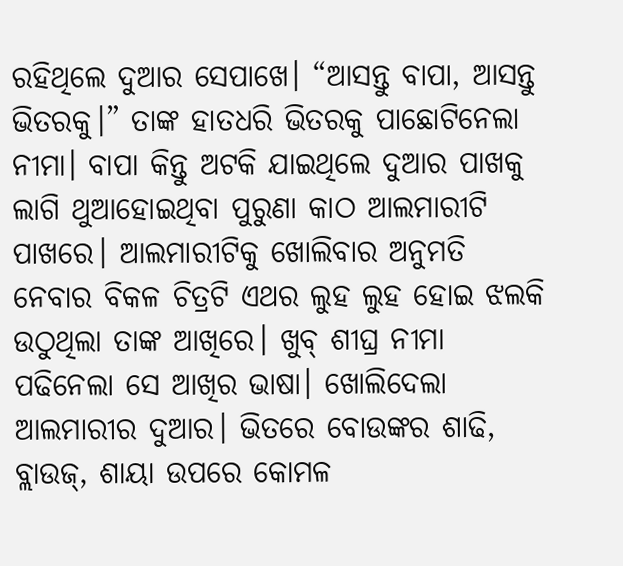ରହିଥିଲେ ଦୁଆର ସେପାଖେ। “ଆସନ୍ତୁ ବାପା, ଆସନ୍ତୁ ଭିତରକୁ।” ତାଙ୍କ ହାତଧରି ଭିତରକୁ ପାଛୋଟିନେଲା ନୀମା। ବାପା କିନ୍ତୁ ଅଟକି ଯାଇଥିଲେ ଦୁଆର ପାଖକୁ ଲାଗି ଥୁଆହୋଇଥିବା ପୁରୁଣା କାଠ ଆଲମାରୀଟି ପାଖରେ। ଆଲମାରୀଟିକୁ ଖୋଲିବାର ଅନୁମତି ନେବାର ବିକଳ ଚିତ୍ରଟି ଏଥର ଲୁହ ଲୁହ ହୋଇ ଝଲକି ଉଠୁଥିଲା ତାଙ୍କ ଆଖିରେ। ଖୁବ୍ ଶୀଘ୍ର ନୀମା ପଢିନେଲା ସେ ଆଖିର ଭାଷା। ଖୋଲିଦେଲା ଆଲମାରୀର ଦୁଆର। ଭିତରେ ବୋଉଙ୍କର ଶାଢି, ବ୍ଲାଉଜ୍, ଶାୟା ଉପରେ କୋମଳ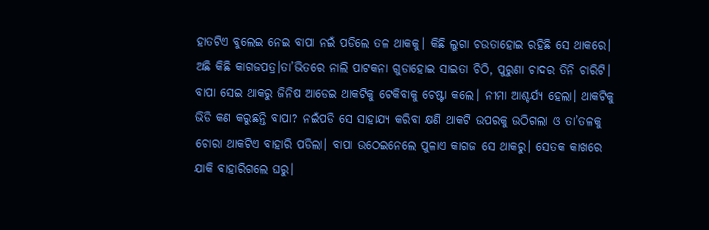ହାତଟିଏ ବୁଲେଇ ନେଇ ବାପା ନଇଁ ପଡିଲେ ତଳ ଥାକକୁ। କିଛି ଲୁଗା ଚଉତାହୋଇ ରହିଛି ସେ ଥାକରେ। ଅଛି କିଛି କାଗଜପତ୍ର।ତା’ଭିତରେ ନାଲି ପାଟକନା ଗୁଡାହୋଇ ସାଇତା ଚିଠି, ପୁରୁଣା ଚାଦର ତିନି ଚାରିଟି। ବାପା ସେଇ ଥାକରୁ ଜିନିଷ ଆଡେଇ ଥାକଟିକୁ ଟେକିବାକୁ ଚେଷ୍ଟା କଲେ। ନୀମା ଆଶ୍ଚର୍ଯ୍ୟ ହେଲା। ଥାକଟିକୁ ଭିଡି କଣ କରୁଛନ୍ତି ବାପା? ନଇଁପଡି ସେ ସାହାଯ୍ୟ କରିବା କ୍ଷଣି ଥାକଟି ଉପରକୁ ଉଠିଗଲା ଓ ତା’ତଳକୁ ଚୋରା ଥାକଟିଏ ବାହାରି ପଡିଲା। ବାପା ଉଠେଇନେଲେ ପୁଳାଏ କାଗଜ ସେ ଥାକରୁ। ସେତକ କାଖରେ ଯାକି ବାହାରିଗଲେ ଘରୁ।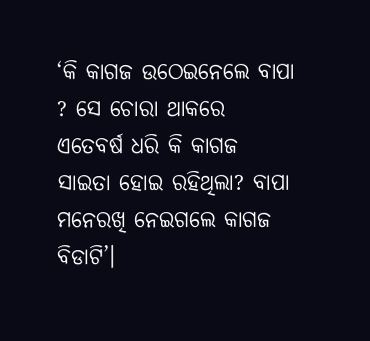‘କି କାଗଜ ଉଠେଇନେଲେ ବାପା ? ସେ ଚୋରା ଥାକରେ ଏତେବର୍ଷ ଧରି କି କାଗଜ ସାଇତା ହୋଇ ରହିଥିଲା? ବାପା ମନେରଖି ନେଇଗଲେ କାଗଜ ବିଡାଟି’।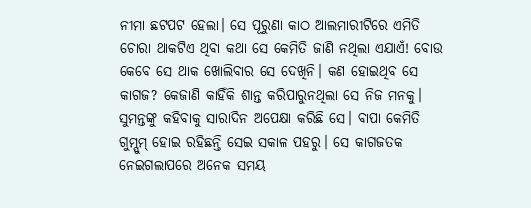ନୀମା ଛଟପଟ ହେଲା। ସେ ପୂରୁଣା କାଠ ଆଲମାରୀଟିରେ ଏମିତି ଚୋରା ଥାକଟିଏ ଥିବା କଥା ସେ କେମିତି ଜାଣି ନଥିଲା ଏଯାଏଁ! ବୋଉ କେବେ ସେ ଥାକ ଖୋଲିବାର ସେ ଦେଖିନି। କଣ ହୋଇଥିବ ସେ କାଗଜ? କେଜାଣି କାହିଁକି ଶାନ୍ତ କରିପାରୁନଥିଲା ସେ ନିଜ ମନକୁ। ସୁମନ୍ତଙ୍କୁ କହିବାକୁ ସାରାଦିନ ଅପେକ୍ଷା କରିଛି ସେ। ବାପା କେମିତି ଗୁମ୍ସୁମ୍ ହୋଇ ରହିଛନ୍ତି ସେଇ ସକାଳ ପହରୁ। ସେ କାଗଜତକ ନେଇଗଲାପରେ ଅନେକ ସମୟ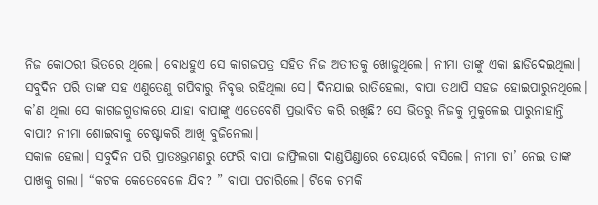ନିଜ କୋଠରୀ ଭିତରେ ଥିଲେ। ବୋଧହୁଏ ସେ କାଗଜପତ୍ର ସହିତ ନିଜ ଅତୀତକୁ ଖୋଜୁଥିଲେ। ନୀମା ତାଙ୍କୁ ଏକା ଛାଡିଦେଇଥିଲା। ସବୁଦିନ ପରି ତାଙ୍କ ସହ ଏଣୁତେଣୁ ଗପିବାରୁ ନିବୃତ୍ତ ରହିଥିଲା ସେ। ଦିନଯାଇ ରାତିହେଲା, ବାପା ତଥାପି ସହଜ ହୋଇପାରୁନଥିଲେ। କ’ଣ ଥିଲା ସେ କାଗଜଗୁଡାକରେ ଯାହା ବାପାଙ୍କୁ ଏତେବେଶି ପ୍ରଭାବିତ କରି ରଖିଛି? ସେ ଭିତରୁ ନିଜକୁ ମୁକୁଳେଇ ପାରୁନାହାନ୍ତି ବାପା? ନୀମା ଶୋଇବାକୁ ଚେଷ୍ଟାକରି ଆଖି ବୁଜିନେଲା।
ସକାଳ ହେଲା। ସବୁଦିନ ପରି ପ୍ରାତଃଭ୍ରମଣରୁ ଫେରି ବାପା ଜାଫ୍ରିଲଗା ଦାଣ୍ଡପିଣ୍ଡାରେ ଚେୟାର୍ରେ ବସିଲେ। ନୀମା ଚା’ ନେଇ ତାଙ୍କ ପାଖକୁ ଗଲା। “କଟକ କେତେବେଳେ ଯିବ? ” ବାପା ପଚାରିଲେ। ଟିକେ ଚମକି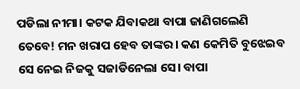ପଡିଲା ନୀମା। କଟକ ଯିବାକଥା ବାପା ଜାଣିଗଲେଣି ତେବେ! ମନ ଖରାପ ହେବ ତାଙ୍କର। କଣ କେମିତି ବୁଝେଇବ ସେ ନେଇ ନିଜକୁ ସଜାଡିନେଲା ସେ। ବାପା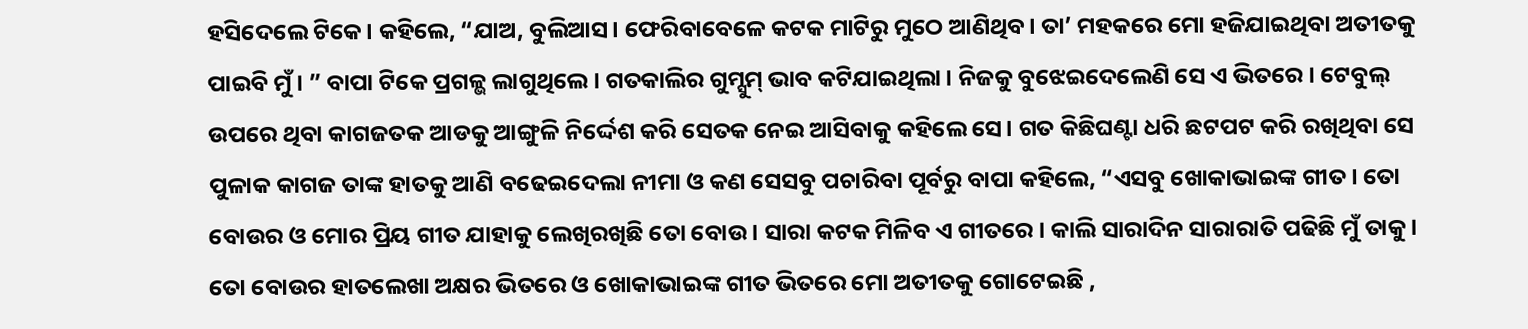ହସିଦେଲେ ଟିକେ। କହିଲେ, “ଯାଅ, ବୁଲିଆସ। ଫେରିବାବେଳେ କଟକ ମାଟିରୁ ମୁଠେ ଆଣିଥିବ। ତା’ ମହକରେ ମୋ ହଜିଯାଇଥିବା ଅତୀତକୁ ପାଇବି ମୁଁ। ” ବାପା ଟିକେ ପ୍ରଗଳ୍ଭ ଲାଗୁଥିଲେ। ଗତକାଲିର ଗୁମ୍ସୁମ୍ ଭାବ କଟିଯାଇଥିଲା। ନିଜକୁ ବୁଝେଇଦେଲେଣି ସେ ଏ ଭିତରେ। ଟେବୁଲ୍ ଉପରେ ଥିବା କାଗଜତକ ଆଡକୁ ଆଙ୍ଗୁଳି ନିର୍ଦ୍ଦେଶ କରି ସେତକ ନେଇ ଆସିବାକୁ କହିଲେ ସେ। ଗତ କିଛିଘଣ୍ଟା ଧରି ଛଟପଟ କରି ରଖିଥିବା ସେ ପୁଳାକ କାଗଜ ତାଙ୍କ ହାତକୁ ଆଣି ବଢେଇଦେଲା ନୀମା ଓ କଣ ସେସବୁ ପଚାରିବା ପୂର୍ବରୁ ବାପା କହିଲେ, “ଏସବୁ ଖୋକାଭାଇଙ୍କ ଗୀତ। ତୋ ବୋଉର ଓ ମୋର ପ୍ରିୟ ଗୀତ ଯାହାକୁ ଲେଖିରଖିଛି ତୋ ବୋଉ। ସାରା କଟକ ମିଳିବ ଏ ଗୀତରେ। କାଲି ସାରାଦିନ ସାରାରାତି ପଢିଛି ମୁଁ ତାକୁ। ତୋ ବୋଉର ହାତଲେଖା ଅକ୍ଷର ଭିତରେ ଓ ଖୋକାଭାଇଙ୍କ ଗୀତ ଭିତରେ ମୋ ଅତୀତକୁ ଗୋଟେଇଛି ,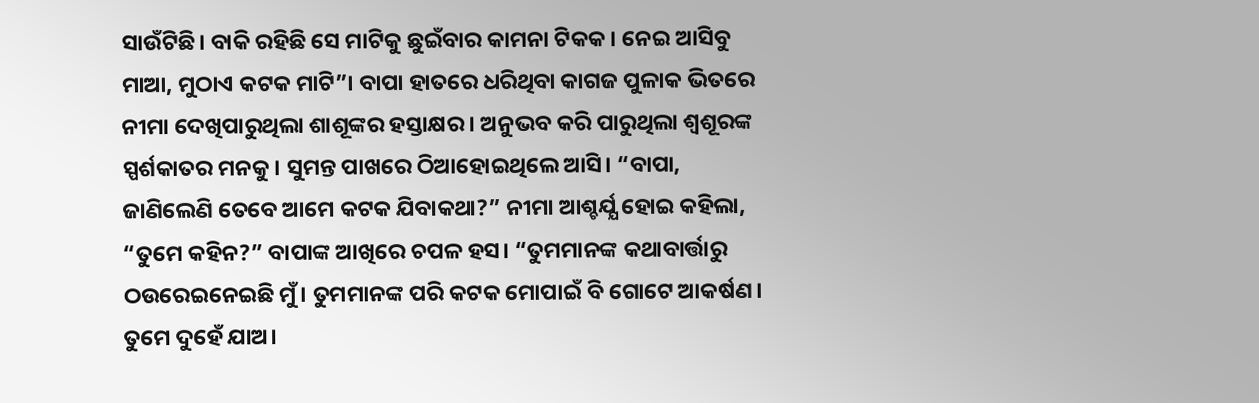ସାଉଁଟିଛି। ବାକି ରହିଛି ସେ ମାଟିକୁ ଛୁଇଁବାର କାମନା ଟିକକ। ନେଇ ଆସିବୁ ମାଆ, ମୁଠାଏ କଟକ ମାଟି”। ବାପା ହାତରେ ଧରିଥିବା କାଗଜ ପୁଳାକ ଭିତରେ ନୀମା ଦେଖିପାରୁଥିଲା ଶାଶୂଙ୍କର ହସ୍ତାକ୍ଷର । ଅନୁଭବ କରି ପାରୁଥିଲା ଶ୍ୱଶୂରଙ୍କ ସ୍ପର୍ଶକାତର ମନକୁ। ସୁମନ୍ତ ପାଖରେ ଠିଆହୋଇଥିଲେ ଆସି। “ବାପା, ଜାଣିଲେଣି ତେବେ ଆମେ କଟକ ଯିବାକଥା?” ନୀମା ଆଶ୍ଚର୍ଯ୍ଯ ହୋଇ କହିଲା, “ତୁମେ କହିନ?” ବାପାଙ୍କ ଆଖିରେ ଚପଳ ହସ। “ତୁମମାନଙ୍କ କଥାବାର୍ତ୍ତାରୁ ଠଉରେଇନେଇଛି ମୁଁ। ତୁମମାନଙ୍କ ପରି କଟକ ମୋପାଇଁ ବି ଗୋଟେ ଆକର୍ଷଣ। ତୁମେ ଦୁହେଁ ଯାଅ।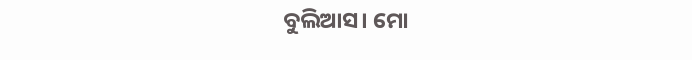ବୁଲିଆସ। ମୋ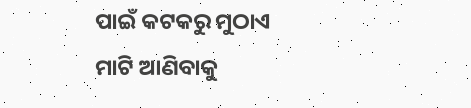ପାଇଁ କଟକରୁ ମୁଠାଏ ମାଟି ଆଣିବାକୁ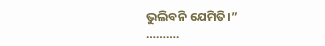ଭୁଲିବନି ଯେମିତି।”
……….